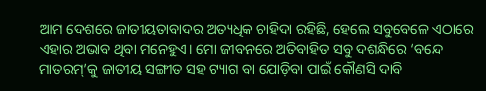ଆମ ଦେଶରେ ଜାତୀୟତାବାଦର ଅତ୍ୟଧିକ ଚାହିଦା ରହିଛି, ହେଲେ ସବୁବେଳେ ଏଠାରେ ଏହାର ଅଭାବ ଥିବା ମନେହୁଏ। ମୋ ଜୀବନରେ ଅତିବାହିତ ସବୁ ଦଶନ୍ଧିରେ ‘ବନ୍ଦେ ମାତରମ୍’କୁ ଜାତୀୟ ସଙ୍ଗୀତ ସହ ଟ୍ୟାଗ ବା ଯୋଡ଼ିବା ପାଇଁ କୌଣସି ଦାବି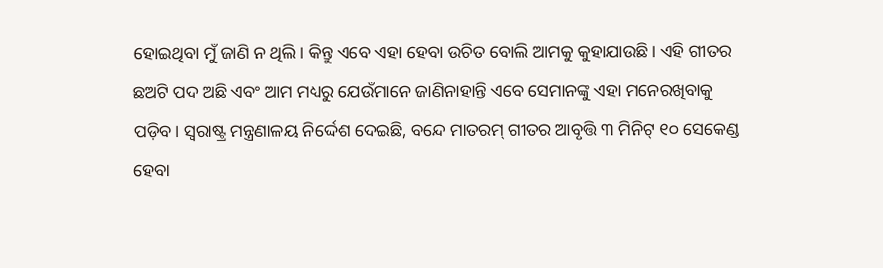ହୋଇଥିବା ମୁଁ ଜାଣି ନ ଥିଲି। କିନ୍ତୁ ଏବେ ଏହା ହେବା ଉଚିତ ବୋଲି ଆମକୁ କୁହାଯାଉଛି। ଏହି ଗୀତର ଛଅଟି ପଦ ଅଛି ଏବଂ ଆମ ମଧ୍ୟରୁ ଯେଉଁମାନେ ଜାଣିନାହାନ୍ତି ଏବେ ସେମାନଙ୍କୁ ଏହା ମନେରଖିବାକୁ ପଡ଼ିବ। ସ୍ୱରାଷ୍ଟ୍ର ମନ୍ତ୍ରଣାଳୟ ନିର୍ଦ୍ଦେଶ ଦେଇଛି, ବନ୍ଦେ ମାତରମ୍ ଗୀତର ଆବୃତ୍ତି ୩ ମିନିଟ୍ ୧୦ ସେକେଣ୍ଡ ହେବା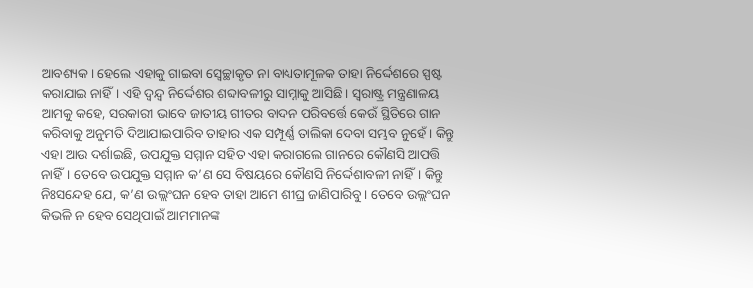ଆବଶ୍ୟକ। ହେଲେ ଏହାକୁ ଗାଇବା ସ୍ୱେଚ୍ଛାକୃତ ନା ବାଧ୍ୟତାମୂଳକ ତାହା ନିର୍ଦ୍ଦେଶରେ ସ୍ପଷ୍ଟ କରାଯାଇ ନାହିଁ। ଏହି ଦ୍ୱନ୍ଦ୍ୱ ନିର୍ଦ୍ଦେଶର ଶବ୍ଦାବଳୀରୁ ସାମ୍ନାକୁ ଆସିଛି। ସ୍ୱରାଷ୍ଟ୍ର ମନ୍ତ୍ରଣାଳୟ ଆମକୁ କହେ, ସରକାରୀ ଭାବେ ଜାତୀୟ ଗୀତର ବାଦନ ପରିବର୍ତ୍ତେ କେଉଁ ସ୍ଥିତିରେ ଗାନ କରିବାକୁ ଅନୁମତି ଦିଆଯାଇପାରିବ ତାହାର ଏକ ସମ୍ପୂର୍ଣ୍ଣ ତାଲିକା ଦେବା ସମ୍ଭବ ନୁହେଁ। କିନ୍ତୁ ଏହା ଆଉ ଦର୍ଶାଇଛି, ଉପଯୁକ୍ତ ସମ୍ମାନ ସହିତ ଏହା କରାଗଲେ ଗାନରେ କୌଣସି ଆପତ୍ତି ନାହିଁ। ତେବେ ଉପଯୁକ୍ତ ସମ୍ମାନ କ’ଣ ସେ ବିଷୟରେ କୌଣସି ନିର୍ଦ୍ଦେଶାବଳୀ ନାହିଁ। କିନ୍ତୁ ନିଃସନ୍ଦେହ ଯେ, କ’ଣ ଉଲ୍ଲଂଘନ ହେବ ତାହା ଆମେ ଶୀଘ୍ର ଜାଣିପାରିବୁ। ତେବେ ଉଲ୍ଲଂଘନ କିଭଳି ନ ହେବ ସେଥିପାଇଁ ଆମମାନଙ୍କ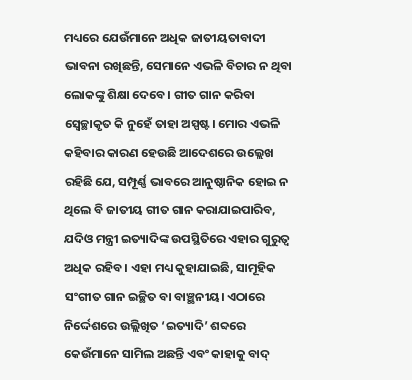ମଧ୍ୟରେ ଯେଉଁମାନେ ଅଧିକ ଜାତୀୟତାବାଦୀ ଭାବନା ରଖିଛନ୍ତି, ସେମାନେ ଏଭଳି ବିଚାର ନ ଥିବା ଲୋକଙ୍କୁ ଶିକ୍ଷା ଦେବେ। ଗୀତ ଗାନ କରିବା ସ୍ୱେଚ୍ଛାକୃତ କି ନୁହେଁ ତାହା ଅସ୍ପଷ୍ଟ। ମୋର ଏଭଳି କହିବାର କାରଣ ହେଉଛି ଆଦେଶରେ ଉଲ୍ଲେଖ ରହିଛି ଯେ, ସମ୍ପୂର୍ଣ୍ଣ ଭାବରେ ଆନୁଷ୍ଠାନିକ ହୋଇ ନ ଥିଲେ ବି ଜାତୀୟ ଗୀତ ଗାନ କରାଯାଇପାରିବ, ଯଦିଓ ମନ୍ତ୍ରୀ ଇତ୍ୟାଦିଙ୍କ ଉପସ୍ଥିତିରେ ଏହାର ଗୁରୁତ୍ୱ ଅଧିକ ରହିବ। ଏହା ମଧ୍ୟ କୁହାଯାଇଛି, ସାମୂହିକ ସଂଗୀତ ଗାନ ଇଚ୍ଛିତ ବା ବାଞ୍ଛନୀୟ। ଏଠାରେ ନିର୍ଦ୍ଦେଶରେ ଉଲ୍ଲିଖିତ ‘ଇତ୍ୟାଦି’ ଶବ୍ଦରେ କେଉଁମାନେ ସାମିଲ ଅଛନ୍ତି ଏବଂ କାହାକୁ ବାଦ୍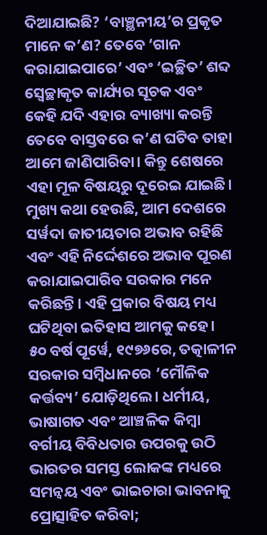ଦିଆଯାଇଛି? ‘ବାଞ୍ଛନୀୟ’ର ପ୍ରକୃତ ମାନେ କ’ଣ? ତେବେ ‘ଗାନ କରାଯାଇପାରେ’ ଏବଂ ‘ଇଚ୍ଛିତ’ ଶବ୍ଦ ସ୍ୱେଚ୍ଛାକୃତ କାର୍ଯ୍ୟର ସୂଚକ ଏବଂ କେହି ଯଦି ଏହାର ବ୍ୟାଖ୍ୟା କରନ୍ତି ତେବେ ବାସ୍ତବରେ କ’ଣ ଘଟିବ ତାହା ଆମେ ଜାଣିପାରିବା। କିନ୍ତୁ ଶେଷରେ ଏହା ମୂଳ ବିଷୟରୁ ଦୂରେଇ ଯାଇଛି। ମୁଖ୍ୟ କଥା ହେଉଛି, ଆମ ଦେଶରେ ସର୍ୱଦା ଜାତୀୟତାର ଅଭାବ ରହିଛି ଏବଂ ଏହି ନିର୍ଦ୍ଦେଶରେ ଅଭାବ ପୂରଣ କରାଯାଇପାରିବ ସରକାର ମନେ କରିଛନ୍ତି। ଏହି ପ୍ରକାର ବିଷୟ ମଧ୍ୟ ଘଟିଥିବା ଇତିହାସ ଆମକୁ କହେ।
୫୦ ବର୍ଷ ପୂର୍ୱେ, ୧୯୭୬ରେ, ତତ୍କାଳୀନ ସରକାର ସମ୍ୱିଧାନରେ ‘ମୌଳିକ କର୍ତ୍ତବ୍ୟ’ ଯୋଡ଼ିଥିଲେ। ଧର୍ମୀୟ, ଭାଷାଗତ ଏବଂ ଆଞ୍ଚଳିକ କିମ୍ୱା ବର୍ଗୀୟ ବିବିଧତାର ଉପରକୁ ଉଠି ଭାରତର ସମସ୍ତ ଲୋକଙ୍କ ମଧ୍ୟରେ ସମନ୍ୱୟ ଏବଂ ଭାଇଚାରା ଭାବନାକୁ ପ୍ରୋତ୍ସାହିତ କରିବା;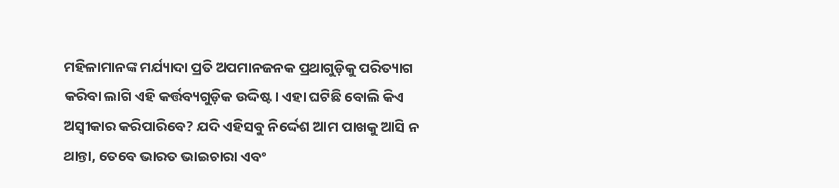ମହିଳାମାନଙ୍କ ମର୍ଯ୍ୟାଦା ପ୍ରତି ଅପମାନଜନକ ପ୍ରଥାଗୁଡ଼ିକୁ ପରିତ୍ୟାଗ କରିବା ଲାଗି ଏହି କର୍ତ୍ତବ୍ୟଗୁଡ଼ିକ ଉଦ୍ଦିଷ୍ଟ। ଏହା ଘଟିଛି ବୋଲି କିଏ ଅସ୍ୱୀକାର କରିପାରିବେ? ଯଦି ଏହିସବୁ ନିର୍ଦ୍ଦେଶ ଆମ ପାଖକୁ ଆସି ନ ଥାନ୍ତା, ତେବେ ଭାରତ ଭାଇଚାରା ଏବଂ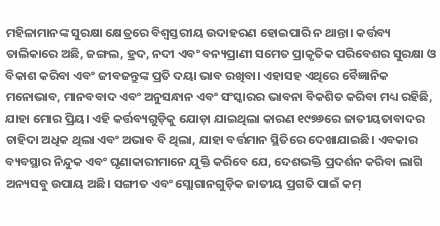ମହିଳାମାନଙ୍କ ସୁରକ୍ଷା କ୍ଷେତ୍ରରେ ବିଶ୍ୱସ୍ତରୀୟ ଉଦାହରଣ ହୋଇପାରି ନ ଥାନ୍ତା। କର୍ତ୍ତବ୍ୟ ତାଲିକାରେ ଅଛି, ଜଙ୍ଗଲ, ହ୍ରଦ, ନଦୀ ଏବଂ ବନ୍ୟପ୍ରାଣୀ ସମେତ ପ୍ରାକୃତିକ ପରିବେଶର ସୁରକ୍ଷା ଓ ବିକାଶ କରିବା ଏବଂ ଜୀବଜନ୍ତୁଙ୍କ ପ୍ରତି ଦୟା ଭାବ ରଖିବା। ଏହାସହ ଏଥିରେ ବୈଜ୍ଞାନିକ ମନୋଭାବ, ମାନବବାଦ ଏବଂ ଅନୁସନ୍ଧାନ ଏବଂ ସଂସ୍କାରର ଭାବନା ବିକଶିତ କରିବା ମଧ୍ୟ ରହିଛି, ଯାହା ମୋର ପ୍ରିୟ। ଏହି କର୍ତ୍ତବ୍ୟଗୁଡ଼ିକୁ ଯୋଡ଼ା ଯାଇଥିଲା କାରଣ ୧୯୭୬ରେ ଜାତୀୟତାବାଦର ଚାହିଦା ଅଧିକ ଥିଲା ଏବଂ ଅଭାବ ବି ଥିଲା, ଯାହା ବର୍ତ୍ତମାନ ସ୍ଥିତିରେ ଦେଖାଯାଇଛି। ଏବକାର ବ୍ୟବସ୍ଥାର ନିନ୍ଦୁକ ଏବଂ ଘୃଣାକାରୀମାନେ ଯୁକ୍ତି କରିବେ ଯେ, ଦେଶଭକ୍ତି ପ୍ରଦର୍ଶନ କରିବା ଲାଗି ଅନ୍ୟସବୁ ଉପାୟ ଅଛି। ସଙ୍ଗୀତ ଏବଂ ସ୍ଲୋଗାନଗୁଡ଼ିକ ଜାତୀୟ ପ୍ରଗତି ପାଇଁ କମ୍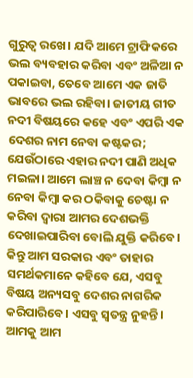ଗୁରୁତ୍ୱ ରଖେ। ଯଦି ଆମେ ଟ୍ରାଫିକରେ ଭଲ ବ୍ୟବହାର କରିବା ଏବଂ ଅଳିଆ ନ ପକାଇବା, ତେବେ ଆମେ ଏକ ଜାତି ଭାବରେ ଭଲ ରହିବା। ଜାତୀୟ ଗୀତ ନଦୀ ବିଷୟରେ କହେ ଏବଂ ଏପରି ଏକ ଦେଶର ନାମ ନେବା କଷ୍ଟକର; ଯେଉଁଠାରେ ଏହାର ନଦୀ ପାଣି ଅଧିକ ମଇଳା। ଆମେ ଲାଞ୍ଚ ନ ଦେବା କିମ୍ୱା ନ ନେବା କିମ୍ୱା କର ଠକିବାକୁ ଚେଷ୍ଟା ନ କରିବା ଦ୍ୱାରା ଆମର ଦେଶଭକ୍ତି ଦେଖାଇପାରିବା ବୋଲି ଯୁକ୍ତି କରିବେ। କିନ୍ତୁ ଆମ ସରକାର ଏବଂ ତାହାର ସମର୍ଥକମାନେ କହିବେ ଯେ, ଏସବୁ ବିଷୟ ଅନ୍ୟସବୁ ଦେଶର ନାଗରିକ କରିପାରିବେ। ଏସବୁ ସ୍ୱତନ୍ତ୍ର ନୁହନ୍ତି। ଆମକୁ ଆମ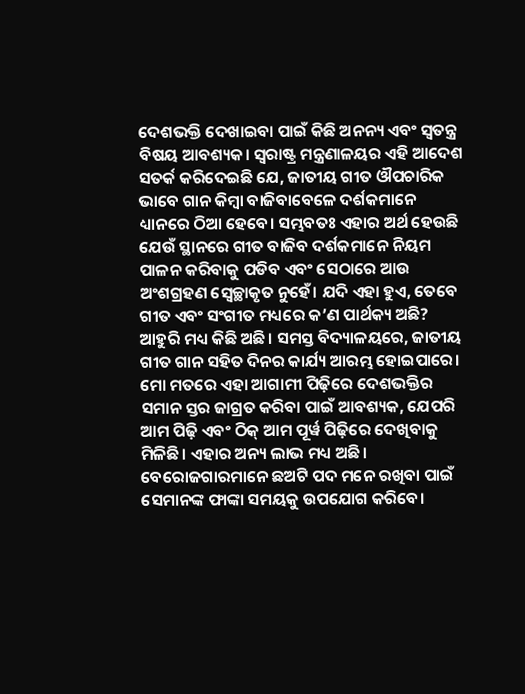ଦେଶଭକ୍ତି ଦେଖାଇବା ପାଇଁ କିଛି ଅନନ୍ୟ ଏବଂ ସ୍ୱତନ୍ତ୍ର ବିଷୟ ଆବଶ୍ୟକ। ସ୍ୱରାଷ୍ଟ୍ର ମନ୍ତ୍ରଣାଳୟର ଏହି ଆଦେଶ ସତର୍କ କରିଦେଇଛି ଯେ, ଜାତୀୟ ଗୀତ ଔପଚାରିକ ଭାବେ ଗାନ କିମ୍ୱା ବାଜିବାବେଳେ ଦର୍ଶକମାନେ ଧ୍ୟାନରେ ଠିଆ ହେବେ। ସମ୍ଭବତଃ ଏହାର ଅର୍ଥ ହେଉଛି ଯେଉଁ ସ୍ଥାନରେ ଗୀତ ବାଜିବ ଦର୍ଶକମାନେ ନିୟମ ପାଳନ କରିବାକୁ ପଡିବ ଏବଂ ସେଠାରେ ଆଉ ଅଂଶଗ୍ରହଣ ସ୍ୱେଚ୍ଛାକୃତ ନୁହେଁ। ଯଦି ଏହା ହୁଏ, ତେବେ ଗୀତ ଏବଂ ସଂଗୀତ ମଧ୍ୟରେ କ’ଣ ପାର୍ଥକ୍ୟ ଅଛି? ଆହୁରି ମଧ୍ୟ କିଛି ଅଛି। ସମସ୍ତ ବିଦ୍ୟାଳୟରେ, ଜାତୀୟ ଗୀତ ଗାନ ସହିତ ଦିନର କାର୍ଯ୍ୟ ଆରମ୍ଭ ହୋଇପାରେ। ମୋ ମତରେ ଏହା ଆଗାମୀ ପିଢ଼ିରେ ଦେଶଭକ୍ତିର ସମାନ ସ୍ତର ଜାଗ୍ରତ କରିବା ପାଇଁ ଆବଶ୍ୟକ, ଯେପରି ଆମ ପିଢ଼ି ଏବଂ ଠିକ୍ ଆମ ପୂର୍ୱ ପିଢ଼ିରେ ଦେଖିବାକୁ ମିଳିଛି। ଏହାର ଅନ୍ୟ ଲାଭ ମଧ୍ୟ ଅଛି। ବେରୋଜଗାରମାନେ ଛଅଟି ପଦ ମନେ ରଖିବା ପାଇଁ ସେମାନଙ୍କ ଫାଙ୍କା ସମୟକୁ ଉପଯୋଗ କରିବେ।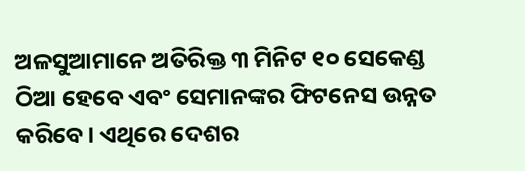ଅଳସୁଆମାନେ ଅତିରିକ୍ତ ୩ ମିନିଟ ୧୦ ସେକେଣ୍ଡ ଠିଆ ହେବେ ଏବଂ ସେମାନଙ୍କର ଫିଟନେସ ଉନ୍ନତ କରିବେ। ଏଥିରେ ଦେଶର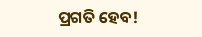ପ୍ରଗତି ହେବ!